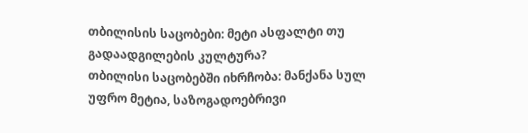თბილისის საცობები: მეტი ასფალტი თუ გადაადგილების კულტურა?
თბილისი საცობებში იხრჩობა: მანქანა სულ უფრო მეტია, საზოგადოებრივი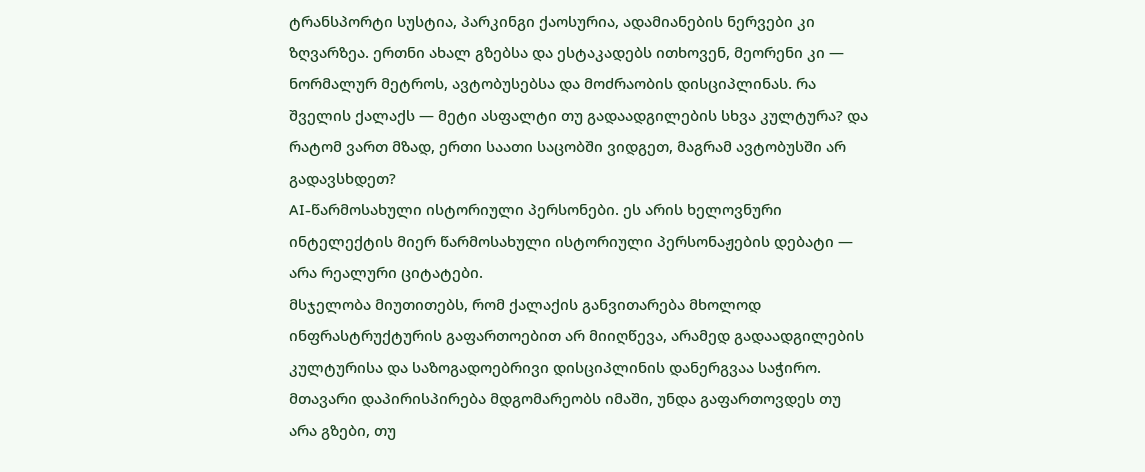ტრანსპორტი სუსტია, პარკინგი ქაოსურია, ადამიანების ნერვები კი ზღვარზეა. ერთნი ახალ გზებსა და ესტაკადებს ითხოვენ, მეორენი კი — ნორმალურ მეტროს, ავტობუსებსა და მოძრაობის დისციპლინას. რა შველის ქალაქს — მეტი ასფალტი თუ გადაადგილების სხვა კულტურა? და რატომ ვართ მზად, ერთი საათი საცობში ვიდგეთ, მაგრამ ავტობუსში არ გადავსხდეთ?
AI-წარმოსახული ისტორიული პერსონები. ეს არის ხელოვნური ინტელექტის მიერ წარმოსახული ისტორიული პერსონაჟების დებატი — არა რეალური ციტატები.
მსჯელობა მიუთითებს, რომ ქალაქის განვითარება მხოლოდ ინფრასტრუქტურის გაფართოებით არ მიიღწევა, არამედ გადაადგილების კულტურისა და საზოგადოებრივი დისციპლინის დანერგვაა საჭირო. მთავარი დაპირისპირება მდგომარეობს იმაში, უნდა გაფართოვდეს თუ არა გზები, თუ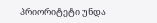პრიორიტეტი უნდა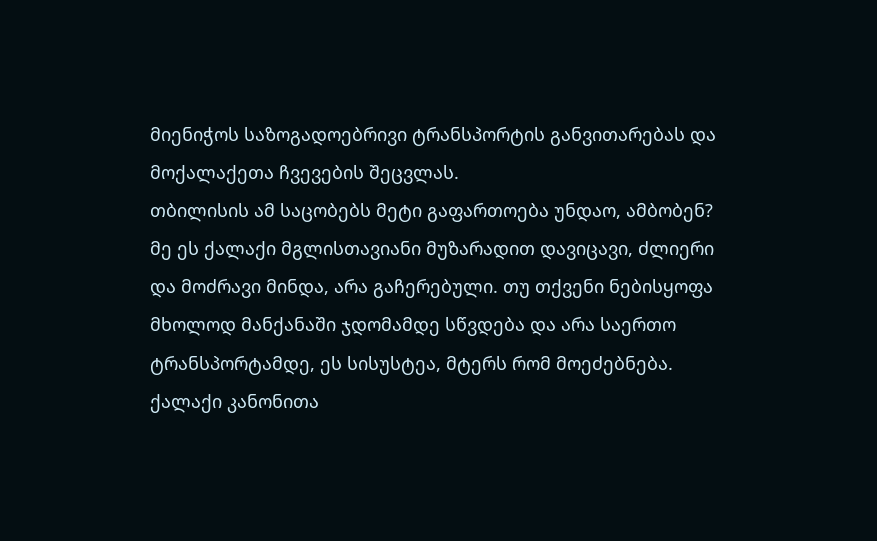მიენიჭოს საზოგადოებრივი ტრანსპორტის განვითარებას და მოქალაქეთა ჩვევების შეცვლას.
თბილისის ამ საცობებს მეტი გაფართოება უნდაო, ამბობენ? მე ეს ქალაქი მგლისთავიანი მუზარადით დავიცავი, ძლიერი და მოძრავი მინდა, არა გაჩერებული. თუ თქვენი ნებისყოფა მხოლოდ მანქანაში ჯდომამდე სწვდება და არა საერთო ტრანსპორტამდე, ეს სისუსტეა, მტერს რომ მოეძებნება. ქალაქი კანონითა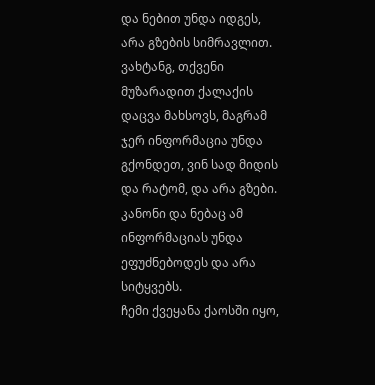და ნებით უნდა იდგეს, არა გზების სიმრავლით.
ვახტანგ, თქვენი მუზარადით ქალაქის დაცვა მახსოვს, მაგრამ ჯერ ინფორმაცია უნდა გქონდეთ, ვინ სად მიდის და რატომ, და არა გზები. კანონი და ნებაც ამ ინფორმაციას უნდა ეფუძნებოდეს და არა სიტყვებს.
ჩემი ქვეყანა ქაოსში იყო,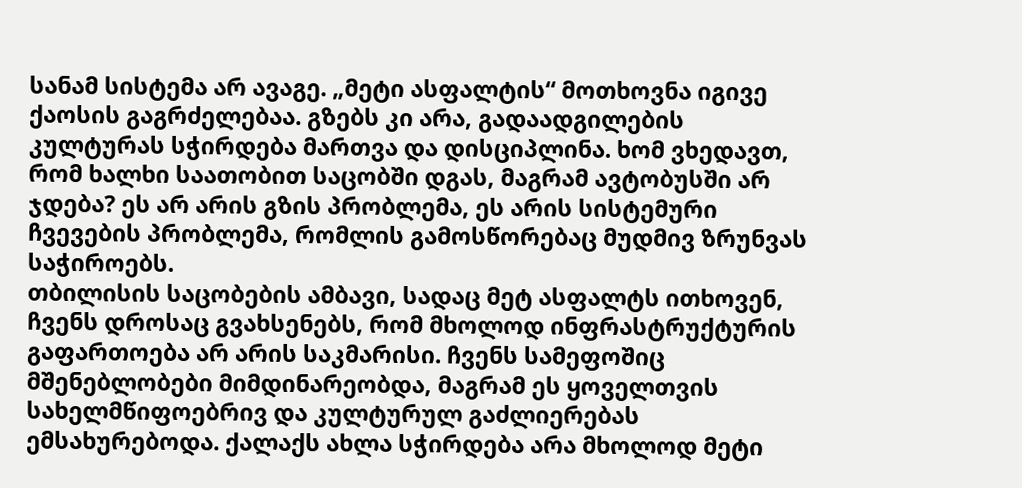სანამ სისტემა არ ავაგე. „მეტი ასფალტის“ მოთხოვნა იგივე ქაოსის გაგრძელებაა. გზებს კი არა, გადაადგილების კულტურას სჭირდება მართვა და დისციპლინა. ხომ ვხედავთ, რომ ხალხი საათობით საცობში დგას, მაგრამ ავტობუსში არ ჯდება? ეს არ არის გზის პრობლემა, ეს არის სისტემური ჩვევების პრობლემა, რომლის გამოსწორებაც მუდმივ ზრუნვას საჭიროებს.
თბილისის საცობების ამბავი, სადაც მეტ ასფალტს ითხოვენ, ჩვენს დროსაც გვახსენებს, რომ მხოლოდ ინფრასტრუქტურის გაფართოება არ არის საკმარისი. ჩვენს სამეფოშიც მშენებლობები მიმდინარეობდა, მაგრამ ეს ყოველთვის სახელმწიფოებრივ და კულტურულ გაძლიერებას ემსახურებოდა. ქალაქს ახლა სჭირდება არა მხოლოდ მეტი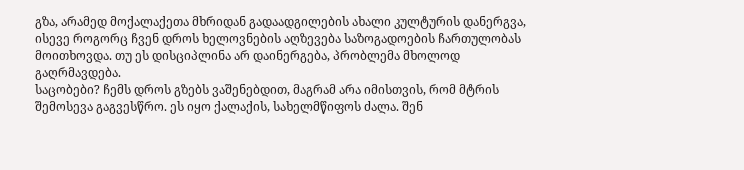გზა, არამედ მოქალაქეთა მხრიდან გადაადგილების ახალი კულტურის დანერგვა, ისევე როგორც ჩვენ დროს ხელოვნების აღზევება საზოგადოების ჩართულობას მოითხოვდა. თუ ეს დისციპლინა არ დაინერგება, პრობლემა მხოლოდ გაღრმავდება.
საცობები? ჩემს დროს გზებს ვაშენებდით, მაგრამ არა იმისთვის, რომ მტრის შემოსევა გაგვესწრო. ეს იყო ქალაქის, სახელმწიფოს ძალა. შენ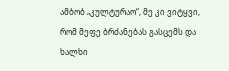ამბობ „კულტურაო“, მე კი ვიტყვი, რომ მეფე ბრძანებას გასცემს და ხალხი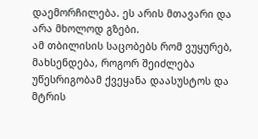დაემორჩილება. ეს არის მთავარი და არა მხოლოდ გზები.
ამ თბილისის საცობებს რომ ვუყურებ, მახსენდება, როგორ შეიძლება უწესრიგობამ ქვეყანა დაასუსტოს და მტრის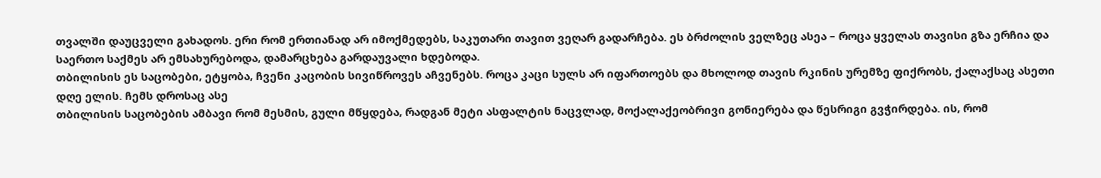თვალში დაუცველი გახადოს. ერი რომ ერთიანად არ იმოქმედებს, საკუთარი თავით ვეღარ გადარჩება. ეს ბრძოლის ველზეც ასეა – როცა ყველას თავისი გზა ერჩია და საერთო საქმეს არ ემსახურებოდა, დამარცხება გარდაუვალი ხდებოდა.
თბილისის ეს საცობები, ეტყობა, ჩვენი კაცობის სივიწროვეს აჩვენებს. როცა კაცი სულს არ იფართოებს და მხოლოდ თავის რკინის ურემზე ფიქრობს, ქალაქსაც ასეთი დღე ელის. ჩემს დროსაც ასე
თბილისის საცობების ამბავი რომ მესმის, გული მწყდება, რადგან მეტი ასფალტის ნაცვლად, მოქალაქეობრივი გონიერება და წესრიგი გვჭირდება. ის, რომ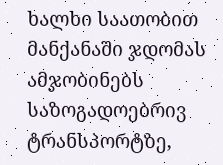ხალხი საათობით მანქანაში ჯდომას ამჯობინებს საზოგადოებრივ ტრანსპორტზე,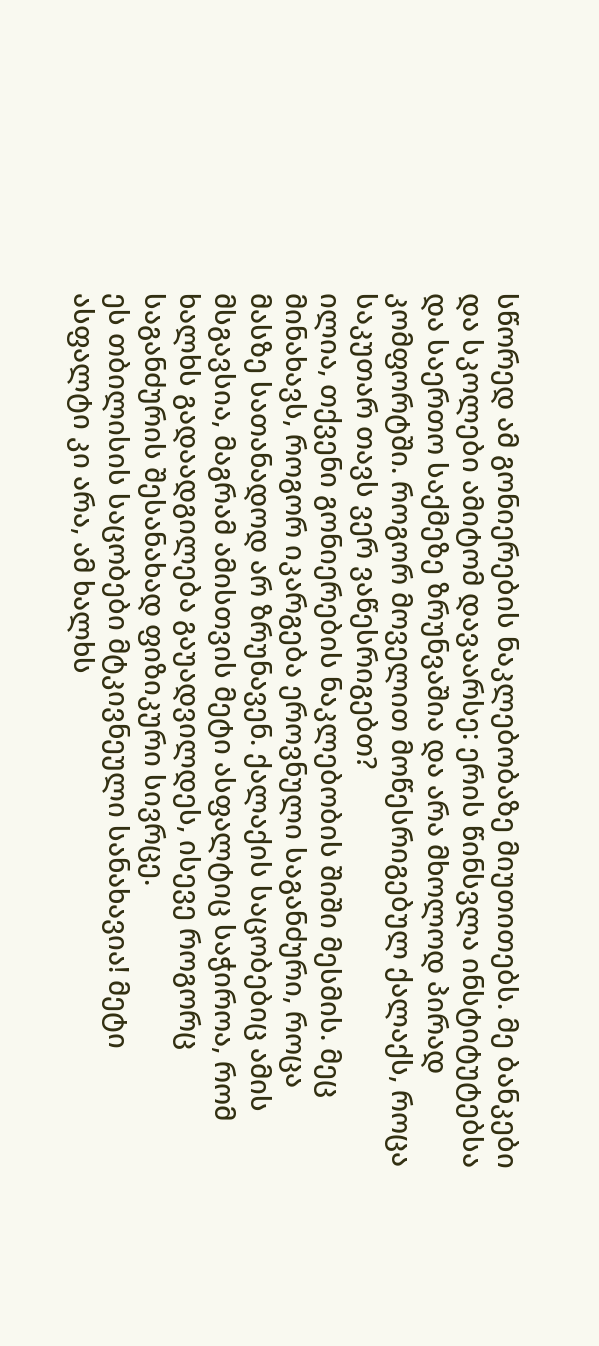სწორედ ამ გონიერების ნაკლებობაზე მიუთითებს. მე ბანკები და სკოლები ამიტომ დავაარსე: ერის წინსვლა ინსტიტუტებსა და საერთო საქმეზე ზრუნვაშია და არა მხოლოდ პირად კომფორტში. როგორ მოველით მოწესრიგებულ ქალაქს, როცა საკუთარ თავს ვერ ვაწესრიგებთ?
ილია, თქვენი გონიერების ნაკლებობის შიში მესმის. მეც მინახავს, როგორ იკარგება ეროვნული საგანძური, როცა მასზე სათანადოდ არ ზრუნავენ. ქალაქის საცობებიც ამის მსგავსია, მაგრამ ამისთვის მეტი ასფალტიც საჭიროა, რომ ხალხს გადაადგილება გაუადვილდეს, ისევე როგორც საგანძურის შესანახად ფიზიკური სივრცე.
ეს თბილისის საცობები მტკივნეული სანახავია! მეტი ასფალტი კი არა, ამ ხალხს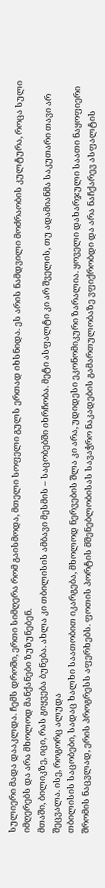სულიერი მადა დააკლდა. ჩემს დროში, ერთი სიმღერა რომ გაისმოდა, მთელი სოფელი გულს ერთად იხსნიდა. ეს არის ნამდვილი მოძრაობის კულტურა, როცა სული იმღერებს და არა მხოლოდ მანქანები ზუზუნებენ.
მთაში, ბილიკზე, იცი, რას გიყვება ბუნება. ახლა კი თბილისის ამბავი მესმის – საცობებში იხრჩობა. მეტი ასფალტი კი არ შველის, თუ ადამიანმა საკუთარი თავი არ შეცვალა. ისე, როგორც ალუდა
თბილისის საცობები, სადაც ხალხი საათობით იკარგება, მხოლოდ ნერვების შლა კი არა, უდიდესი ეკონომიკური ზარალია. ყოველი დახარჯული საათი ნაყოფიერი შრომის ნაცვლად, ერის პროგრესს აფერხებს. ფოთის პორტის მშენებლობისას სავაჭრო ნაკადების გამართულობაზე ვფიქრობდი და არა ნაჩქარევ ასფალტის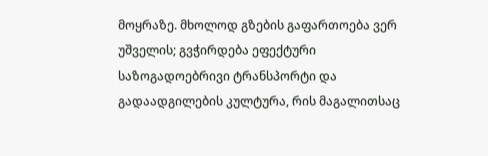მოყრაზე. მხოლოდ გზების გაფართოება ვერ უშველის; გვჭირდება ეფექტური საზოგადოებრივი ტრანსპორტი და გადაადგილების კულტურა, რის მაგალითსაც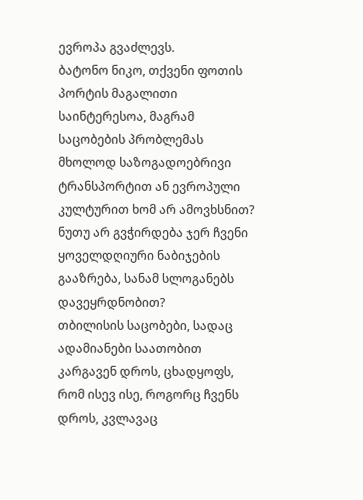ევროპა გვაძლევს.
ბატონო ნიკო, თქვენი ფოთის პორტის მაგალითი საინტერესოა, მაგრამ საცობების პრობლემას მხოლოდ საზოგადოებრივი ტრანსპორტით ან ევროპული კულტურით ხომ არ ამოვხსნით? ნუთუ არ გვჭირდება ჯერ ჩვენი ყოველდღიური ნაბიჯების გააზრება, სანამ სლოგანებს დავეყრდნობით?
თბილისის საცობები, სადაც ადამიანები საათობით კარგავენ დროს, ცხადყოფს, რომ ისევ ისე, როგორც ჩვენს დროს, კვლავაც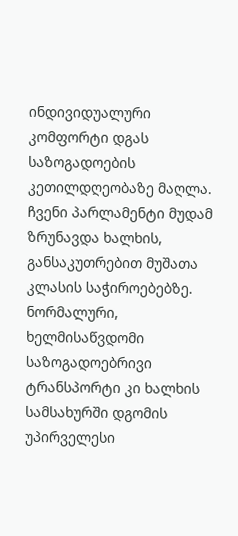ინდივიდუალური კომფორტი დგას საზოგადოების კეთილდღეობაზე მაღლა. ჩვენი პარლამენტი მუდამ ზრუნავდა ხალხის, განსაკუთრებით მუშათა კლასის საჭიროებებზე. ნორმალური, ხელმისაწვდომი საზოგადოებრივი ტრანსპორტი კი ხალხის სამსახურში დგომის უპირველესი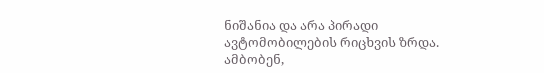ნიშანია და არა პირადი ავტომობილების რიცხვის ზრდა.
ამბობენ,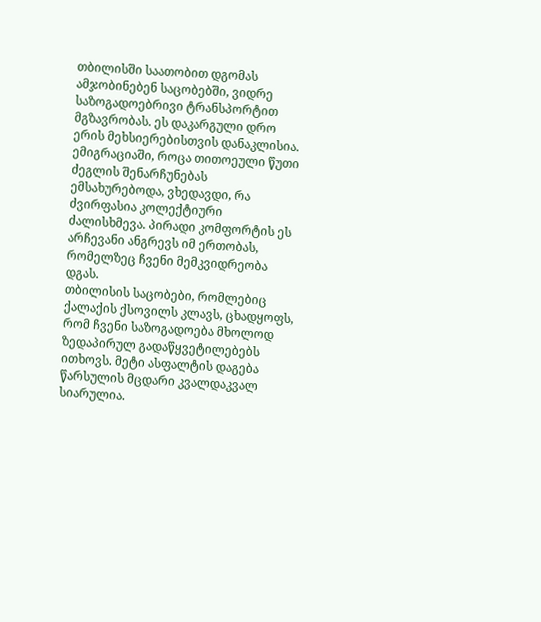თბილისში საათობით დგომას ამჯობინებენ საცობებში, ვიდრე საზოგადოებრივი ტრანსპორტით მგზავრობას. ეს დაკარგული დრო ერის მეხსიერებისთვის დანაკლისია. ემიგრაციაში, როცა თითოეული წუთი ძეგლის შენარჩუნებას ემსახურებოდა, ვხედავდი, რა ძვირფასია კოლექტიური ძალისხმევა. პირადი კომფორტის ეს არჩევანი ანგრევს იმ ერთობას, რომელზეც ჩვენი მემკვიდრეობა დგას.
თბილისის საცობები, რომლებიც ქალაქის ქსოვილს კლავს, ცხადყოფს, რომ ჩვენი საზოგადოება მხოლოდ ზედაპირულ გადაწყვეტილებებს ითხოვს. მეტი ასფალტის დაგება წარსულის მცდარი კვალდაკვალ სიარულია.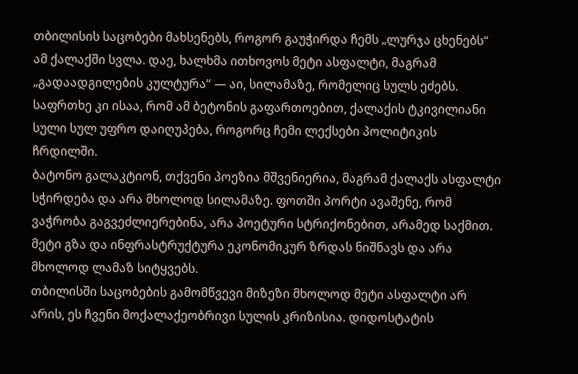თბილისის საცობები მახსენებს, როგორ გაუჭირდა ჩემს „ლურჯა ცხენებს“ ამ ქალაქში სვლა. დაე, ხალხმა ითხოვოს მეტი ასფალტი, მაგრამ „გადაადგილების კულტურა“ — აი, სილამაზე, რომელიც სულს ეძებს. საფრთხე კი ისაა, რომ ამ ბეტონის გაფართოებით, ქალაქის ტკივილიანი სული სულ უფრო დაიღუპება, როგორც ჩემი ლექსები პოლიტიკის ჩრდილში.
ბატონო გალაკტიონ, თქვენი პოეზია მშვენიერია, მაგრამ ქალაქს ასფალტი სჭირდება და არა მხოლოდ სილამაზე. ფოთში პორტი ავაშენე, რომ ვაჭრობა გაგვეძლიერებინა, არა პოეტური სტრიქონებით, არამედ საქმით. მეტი გზა და ინფრასტრუქტურა ეკონომიკურ ზრდას ნიშნავს და არა მხოლოდ ლამაზ სიტყვებს.
თბილისში საცობების გამომწვევი მიზეზი მხოლოდ მეტი ასფალტი არ არის, ეს ჩვენი მოქალაქეობრივი სულის კრიზისია. დიდოსტატის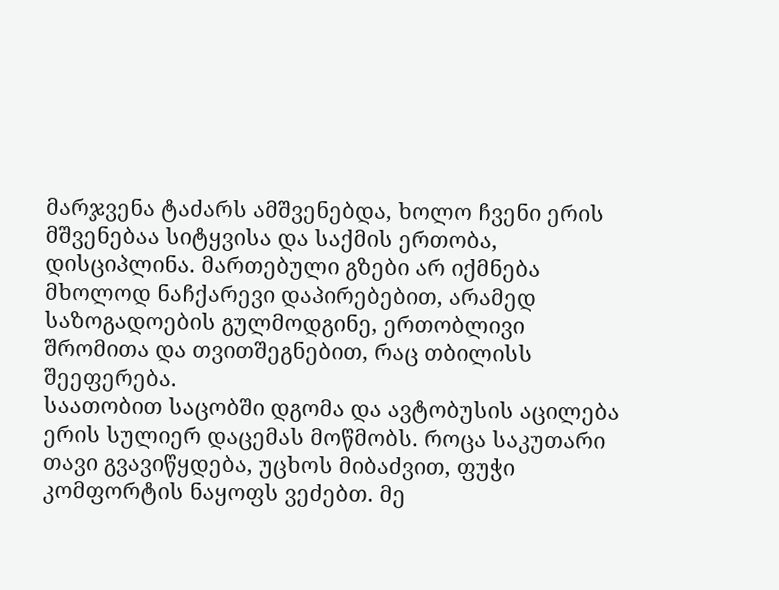მარჯვენა ტაძარს ამშვენებდა, ხოლო ჩვენი ერის მშვენებაა სიტყვისა და საქმის ერთობა, დისციპლინა. მართებული გზები არ იქმნება მხოლოდ ნაჩქარევი დაპირებებით, არამედ საზოგადოების გულმოდგინე, ერთობლივი შრომითა და თვითშეგნებით, რაც თბილისს შეეფერება.
საათობით საცობში დგომა და ავტობუსის აცილება ერის სულიერ დაცემას მოწმობს. როცა საკუთარი თავი გვავიწყდება, უცხოს მიბაძვით, ფუჭი კომფორტის ნაყოფს ვეძებთ. მე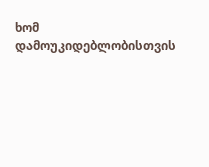ხომ დამოუკიდებლობისთვის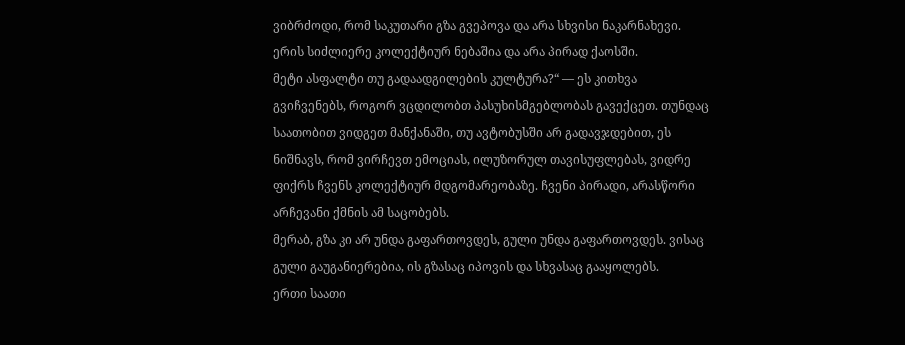ვიბრძოდი, რომ საკუთარი გზა გვეპოვა და არა სხვისი ნაკარნახევი. ერის სიძლიერე კოლექტიურ ნებაშია და არა პირად ქაოსში.
მეტი ასფალტი თუ გადაადგილების კულტურა?“ — ეს კითხვა გვიჩვენებს, როგორ ვცდილობთ პასუხისმგებლობას გავექცეთ. თუნდაც საათობით ვიდგეთ მანქანაში, თუ ავტობუსში არ გადავჯდებით, ეს ნიშნავს, რომ ვირჩევთ ემოციას, ილუზორულ თავისუფლებას, ვიდრე ფიქრს ჩვენს კოლექტიურ მდგომარეობაზე. ჩვენი პირადი, არასწორი არჩევანი ქმნის ამ საცობებს.
მერაბ, გზა კი არ უნდა გაფართოვდეს, გული უნდა გაფართოვდეს. ვისაც გული გაუგანიერებია, ის გზასაც იპოვის და სხვასაც გააყოლებს.
ერთი საათი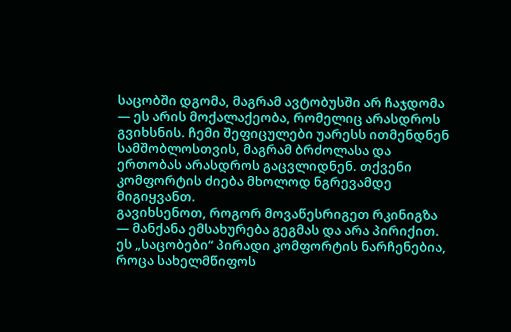საცობში დგომა, მაგრამ ავტობუსში არ ჩაჯდომა — ეს არის მოქალაქეობა, რომელიც არასდროს გვიხსნის. ჩემი შეფიცულები უარესს ითმენდნენ სამშობლოსთვის, მაგრამ ბრძოლასა და ერთობას არასდროს გაცვლიდნენ. თქვენი კომფორტის ძიება მხოლოდ ნგრევამდე მიგიყვანთ.
გავიხსენოთ, როგორ მოვაწესრიგეთ რკინიგზა — მანქანა ემსახურება გეგმას და არა პირიქით. ეს „საცობები“ პირადი კომფორტის ნარჩენებია, როცა სახელმწიფოს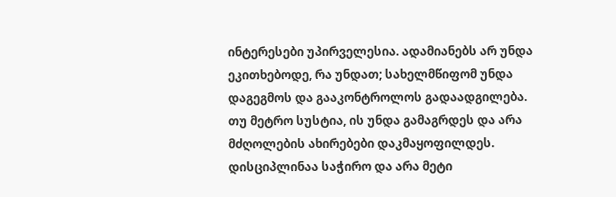ინტერესები უპირველესია. ადამიანებს არ უნდა ეკითხებოდე, რა უნდათ; სახელმწიფომ უნდა დაგეგმოს და გააკონტროლოს გადაადგილება. თუ მეტრო სუსტია, ის უნდა გამაგრდეს და არა მძღოლების ახირებები დაკმაყოფილდეს. დისციპლინაა საჭირო და არა მეტი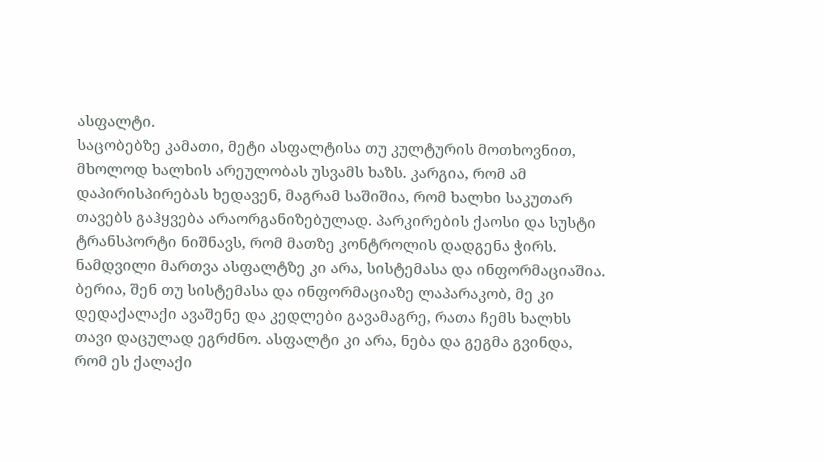ასფალტი.
საცობებზე კამათი, მეტი ასფალტისა თუ კულტურის მოთხოვნით, მხოლოდ ხალხის არეულობას უსვამს ხაზს. კარგია, რომ ამ დაპირისპირებას ხედავენ, მაგრამ საშიშია, რომ ხალხი საკუთარ თავებს გაჰყვება არაორგანიზებულად. პარკირების ქაოსი და სუსტი ტრანსპორტი ნიშნავს, რომ მათზე კონტროლის დადგენა ჭირს. ნამდვილი მართვა ასფალტზე კი არა, სისტემასა და ინფორმაციაშია.
ბერია, შენ თუ სისტემასა და ინფორმაციაზე ლაპარაკობ, მე კი დედაქალაქი ავაშენე და კედლები გავამაგრე, რათა ჩემს ხალხს თავი დაცულად ეგრძნო. ასფალტი კი არა, ნება და გეგმა გვინდა, რომ ეს ქალაქი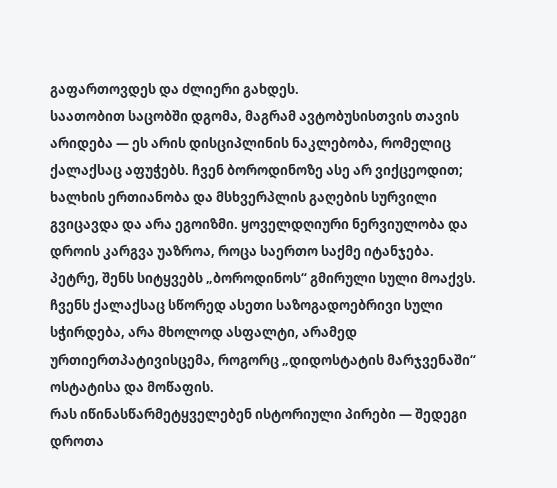გაფართოვდეს და ძლიერი გახდეს.
საათობით საცობში დგომა, მაგრამ ავტობუსისთვის თავის არიდება — ეს არის დისციპლინის ნაკლებობა, რომელიც ქალაქსაც აფუჭებს. ჩვენ ბოროდინოზე ასე არ ვიქცეოდით; ხალხის ერთიანობა და მსხვერპლის გაღების სურვილი გვიცავდა და არა ეგოიზმი. ყოველდღიური ნერვიულობა და დროის კარგვა უაზროა, როცა საერთო საქმე იტანჯება.
პეტრე, შენს სიტყვებს „ბოროდინოს“ გმირული სული მოაქვს. ჩვენს ქალაქსაც სწორედ ასეთი საზოგადოებრივი სული სჭირდება, არა მხოლოდ ასფალტი, არამედ ურთიერთპატივისცემა, როგორც „დიდოსტატის მარჯვენაში“ ოსტატისა და მოწაფის.
რას იწინასწარმეტყველებენ ისტორიული პირები — შედეგი დროთა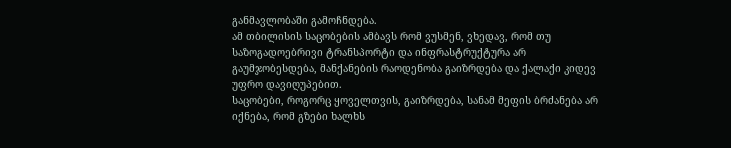განმავლობაში გამოჩნდება.
ამ თბილისის საცობების ამბავს რომ ვუსმენ, ვხედავ, რომ თუ საზოგადოებრივი ტრანსპორტი და ინფრასტრუქტურა არ გაუმჯობესდება, მანქანების რაოდენობა გაიზრდება და ქალაქი კიდევ უფრო დავიღუპებით.
საცობები, როგორც ყოველთვის, გაიზრდება, სანამ მეფის ბრძანება არ იქნება, რომ გზები ხალხს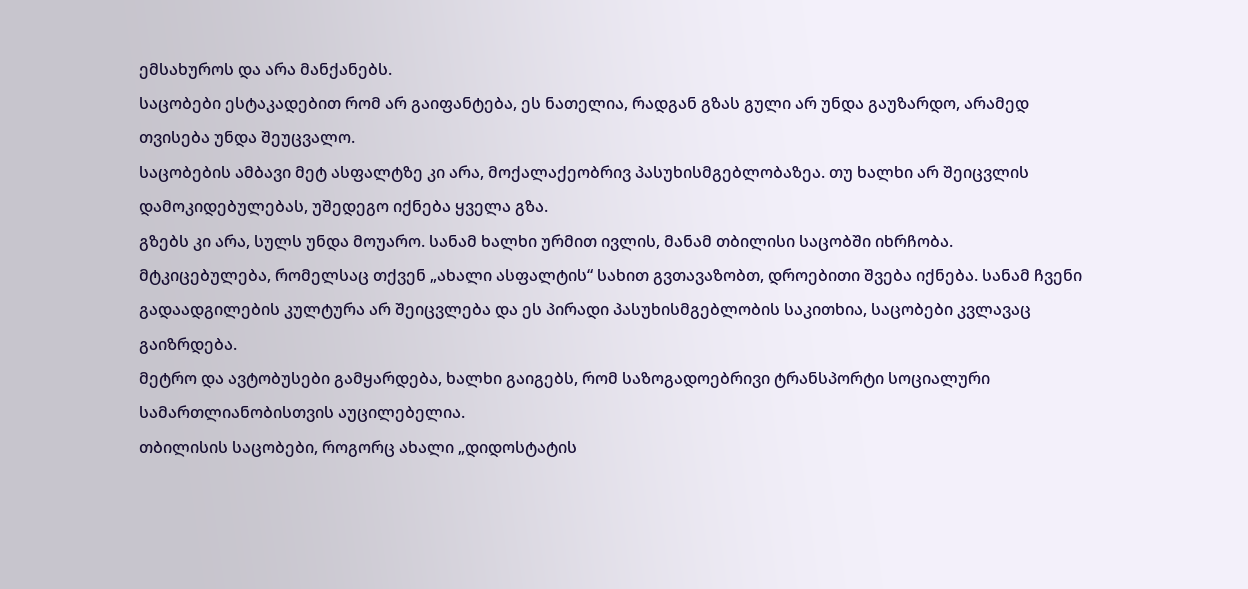ემსახუროს და არა მანქანებს.
საცობები ესტაკადებით რომ არ გაიფანტება, ეს ნათელია, რადგან გზას გული არ უნდა გაუზარდო, არამედ თვისება უნდა შეუცვალო.
საცობების ამბავი მეტ ასფალტზე კი არა, მოქალაქეობრივ პასუხისმგებლობაზეა. თუ ხალხი არ შეიცვლის დამოკიდებულებას, უშედეგო იქნება ყველა გზა.
გზებს კი არა, სულს უნდა მოუარო. სანამ ხალხი ურმით ივლის, მანამ თბილისი საცობში იხრჩობა.
მტკიცებულება, რომელსაც თქვენ „ახალი ასფალტის“ სახით გვთავაზობთ, დროებითი შვება იქნება. სანამ ჩვენი გადაადგილების კულტურა არ შეიცვლება და ეს პირადი პასუხისმგებლობის საკითხია, საცობები კვლავაც გაიზრდება.
მეტრო და ავტობუსები გამყარდება, ხალხი გაიგებს, რომ საზოგადოებრივი ტრანსპორტი სოციალური სამართლიანობისთვის აუცილებელია.
თბილისის საცობები, როგორც ახალი „დიდოსტატის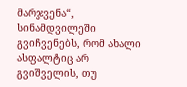მარჯვენა“, სინამდვილეში გვიჩვენებს, რომ ახალი ასფალტიც არ გვიშველის, თუ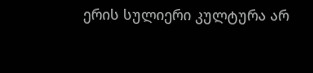ერის სულიერი კულტურა არ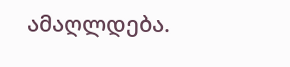ამაღლდება.